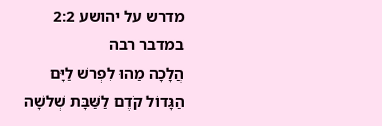מדרש על יהושע 2:2
במדבר רבה
הֲלָכָה מַהוּ לִפְרשׁ לַיָּם הַגָּדוֹל קֹדֶם לַשַּׁבָּת שְׁלשָׁה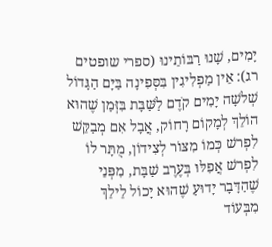יָמִים, שָׁנוּ רַבּוֹתֵינוּ (ספרי שופטים רג): אֵין מַפְלִיגִין בִּסְּפִינָה בַּיָּם הַגָּדוֹל שְׁלשָׁה יָמִים קֹדֶם לַשַּׁבָּת בִּזְּמַן שֶׁהוּא הוֹלֵךְ לְמָקוֹם רָחוֹק, אֲבָל אִם מְבַקֵּשׁ לִפְרשׁ כְּמוֹ מִצּוֹר לְצִידוֹן, מֻתָּר לוֹ לִפְרשׁ אֲפִלּוּ בְּעֶרֶב שַׁבָּת, מִפְּנֵי שֶׁהַדָּבָר יָדוּעַ שֶׁהוּא יָכוֹל לֵילֵךְ מִבְּעוֹד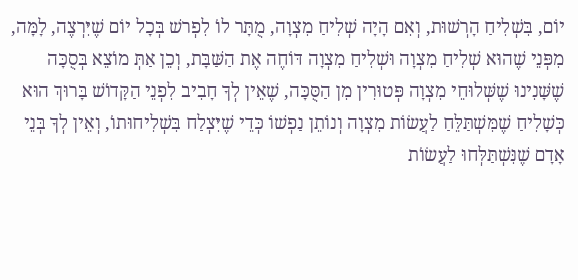יוֹם, בִּשְׁלִיחַ הָרְשׁוּת, וְאִם הָיָה שְׁלִיחַ מִצְוָה, מֻתָּר לוֹ לִפְרשׁ בְּכָל יוֹם שֶׁיִּרְצֶה, לָמָּה, מִפְּנֵי שֶׁהוּא שְׁלִיחַ מִצְוָה וּשְׁלִיחַ מִצְוָה דּוֹחֶה אֶת הַשַּׁבָּת, וְכֵן אַתְּ מוֹצֵא בְּסֻכָּה שֶׁשָּׁנִינוּ שֶׁשְּׁלוּחֵי מִצְוָה פְּטוּרִין מִן הַסֻּכָּה, שֶׁאֵין לְךָ חָבִיב לִפְנֵי הַקָּדוֹשׁ בָּרוּךְ הוּא כְּשָׁלִיחַ שֶׁמִּשְׁתַּלֵּחַ לַעֲשׂוֹת מִצְוָה וְנוֹתֵן נַפְשׁוֹ כְּדֵי שֶׁיִּצְלַח בִּשְׁלִיחוּתוֹ, וְאֵין לְךָ בְּנֵי אָדָם שֶׁנִּשְׁתַּלְּחוּ לַעֲשׂוֹת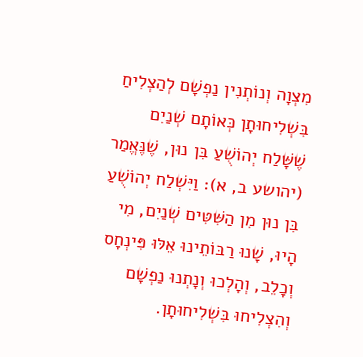מִצְוָה וְנוֹתְנִין נַפְשָׁם לְהַצְלִיחַ בִּשְׁלִיחוּתָן כְּאוֹתָם שְׁנַיִם שֶׁשָּׁלַח יְהוֹשֻׁעַ בִּן נוּן, שֶׁנֶּאֱמַר (יהושע ב, א): וַיִּשְׁלַח יְהוֹשֻׁעַ בִּן נוּן מִן הַשִּׁטִּים שְׁנַיִם, מִי הָיוּ, שָׁנוּ רַבּוֹתֵינוּ אֵלּוּ פִּינְחָס וְכָלֵב, וְהָלְכוּ וְנָתְנוּ נַפְשָׁם וְהִצְלִיחוּ בִּשְׁלִיחוּתָן.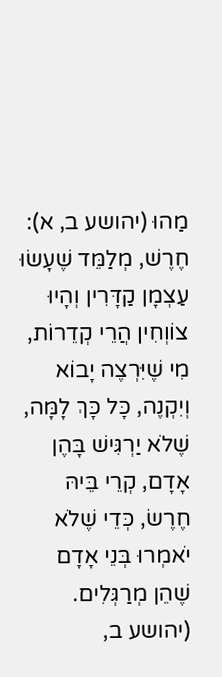מַהוּ (יהושע ב, א): חֶרֶשׁ, מְלַמֵּד שֶׁעָשׂוּ עַצְמָן קַדָּרִין וְהָיוּ צוֹוְחִין הֲרֵי קְדֵרוֹת, מִי שֶׁיִּרְצֶה יָבוֹא וְיִקְנֶה, כָּל כָּךְ לָמָּה, שֶׁלֹא יַרְגִּישׁ בָּהֶן אָדָם, קְרֵי בֵּיהּ חֶרֶשׂ, כְּדֵי שֶׁלֹא יֹאמְרוּ בְּנֵי אָדָם שֶׁהֵן מְרַגְּלִים. (יהושע ב,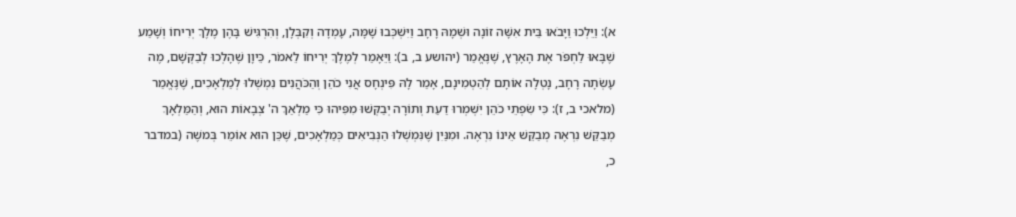א): וַיֵּלְכוּ וַיָּבֹאוּ בֵּית אִשָּׁה זוֹנָה וּשְׁמָהּ רָחָב וַיִּשְׁכְּבוּ שָׁמָּה, עָמְדָה וְקִבְּלָן, וְהִרְגִּישׁ בָּהֶן מֶלֶךְ יְרִיחוֹ וְשָׁמַע שֶׁבָּאוּ לַחְפֹּר אֶת הָאָרֶץ, שֶׁנֶּאֱמַר (יהושע ב, ב): וַיֵּאָמַר לְמֶלֶךְ יְרִיחוֹ לֵאמֹר, כֵּיוָן שֶׁהָלְכוּ לְבַקְּשָׁם, מֶה עָשְׂתָה רָחָב, נָטְלָה אוֹתָם לְהַטְמִינָם, אָמַר לָהּ פִּינְחָס אֲנִי כֹהֵן וְהַכֹּהֲנִים נִמְשְׁלוּ לְמַלְאָכִים, שֶׁנֶּאֱמַר (מלאכי ב, ז): כִּי שִׂפְתֵי כֹהֵן יִשְׁמְרוּ דַעַת וְתוֹרָה יְבַקְּשׁוּ מִפִּיהוּ כִּי מַלְאַךְ ה' צְבָאוֹת הוּא, וְהַמַּלְאָךְ מְבַקֵּשׁ נִרְאֶה מְבַקֵּשׁ אֵינוֹ נִרְאֶה. וּמִנַּיִן שֶׁנִּמְשְׁלוּ הַנְּבִיאִים כְּמַלְאָכִים, שֶׁכֵּן הוּא אוֹמֵר בְּמשֶׁה (במדבר כ,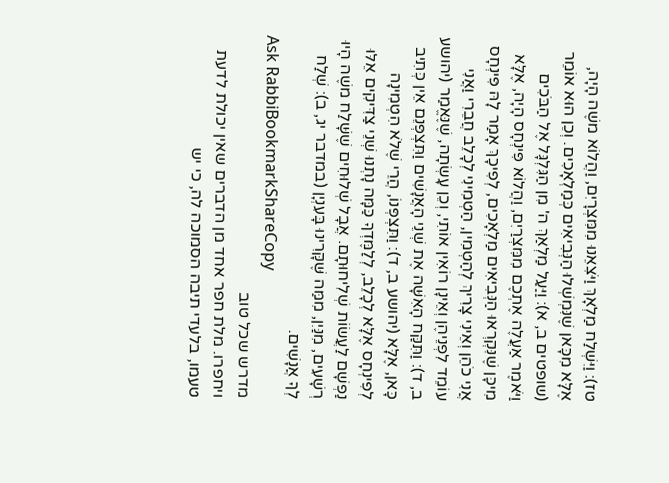טז): וַיִּשְׁלַח מַלְאָךְ וַיֹּצִאֵנוּ מִמִּצְרָיִם, וַהֲלוֹא משֶׁה הָיָה, אֶלָּא מִכָּאן שֶׁנִּמְשְׁלוּ הַנְּבִיאִים כְּמַלְאָכִים. וְכֵן הוּא אוֹמֵר (שופטים ב, א): וַיַּעַל מַלְאַךְ ה' מִן הַגִּלְגָּל אֶל הַבֹּכִים וַיֹּאמֶר אַעֲלֶה אֶתְכֶם מִמִּצְרַיִם, וַהֲלוֹא פִּינְחָס הָיָה, אֶלָּא מִיכָּן שֶׁנִּקְרְאוּ הַנְּבִיאִים מַלְאָכִים, לְפִיכָךְ אָמַר לָהּ פִּינְחָס אֲנִי כֹהֵן וְאֵינִי צָרִיךְ לְהַטְמִין, הַטְמִינִי לְכָלֵב חֲבֵרִי וַאֲנִי עוֹמֵד לִפְנֵיהֶן וְאֵינָן רוֹאִין אוֹתִי, וְכֵן עָשְׂתָה, שֶׁנֶּאֱמַר (יהושע ב, ד): וַתִּקַּח הָאִשָּׁה אֶת שְׁנֵי הָאֲנָשִׁים וַתִּצְפְּנֵם אֵין כְּתִיב כָּאן, אֶלָּא (יהושע ב, ד): וַתִּצְפְּנוֹ, הֲרֵי שֶׁלֹא הִטְמִינָה לְפִינְחָס אֶלָּא לְכָלֵב, לְלַמֶּדְךָ כַּמָּה נָתְנוּ שְׁנֵי צַדִּיקִים אֵלּוּ נַפְשָׁם לַעֲשׂוֹת שְׁלִיחוּתָם. אֲבָל שְׁלוּחִים שֶׁשָּׁלַח משֶׁה הָיוּ רְשָׁעִים, מִנַּיִן, מִמַּה שֶּׁקָּרִינוּ בָּעִנְיָן (במדבר יג, ב): שְׁלַח לְךָ אֲנָשִׁים.
Ask RabbiBookmarkShareCopy
מדרש שכל טוב
ויחפרו. מלת חפר אחד מן הדברים שאין יכולת לדעת טעמו, בלעדי תיבה הסמוכה לה, כי יש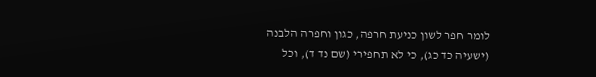לומר חפר לשון כניעת חרפה, כגון וחפרה הלבנה (ישעיה כד כג), כי לא תחפירי (שם נד ד), וכל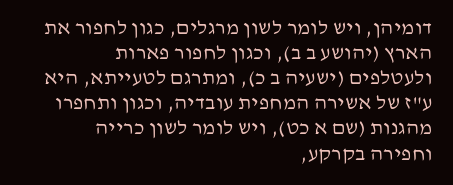דומיהן, ויש לומר לשון מרגלים, כגון לחפור את הארץ (יהושע ב ב), וכגון לחפור פארות ולעטלפים (ישעיה ב כ), ומתרגם לטעייתא, היא ע"ז של אשירה המחפית עובדיה, וכגון ותחפרו מהגנות (שם א כט), ויש לומר לשון כרייה וחפירה בקרקע,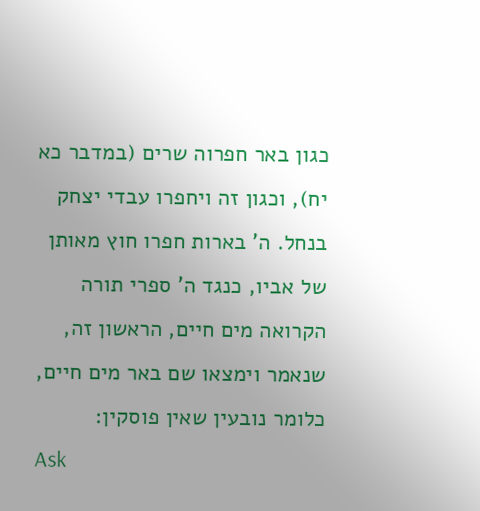כגון באר חפרוה שרים (במדבר כא יח), וכגון זה ויחפרו עבדי יצחק בנחל. ה' בארות חפרו חוץ מאותן של אביו, כנגד ה' ספרי תורה הקרואה מים חיים, הראשון זה, שנאמר וימצאו שם באר מים חיים, כלומר נובעין שאין פוסקין:
Ask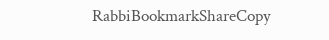RabbiBookmarkShareCopy